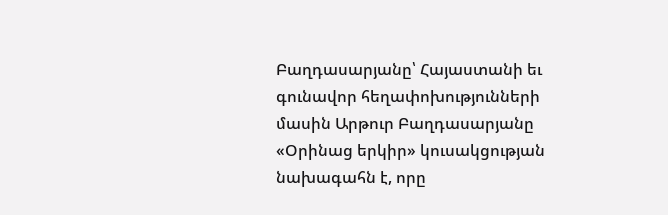Բաղդասարյանը՝ Հայաստանի եւ գունավոր հեղափոխությունների մասին Արթուր Բաղդասարյանը
«Օրինաց երկիր» կուսակցության նախագահն է, որը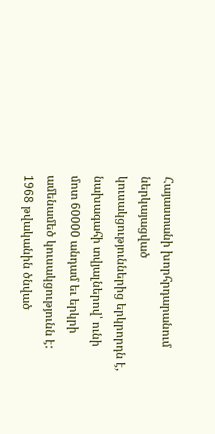Հայաստանի խորհրդարանում ներկայացված
կուսակցություններից երկրորդն է, նախագահի տվյալներով՝ ունի մոտ 60000 անդամ եւ երկրի
ամենամեծ կուսակցությունն է: 1968 թվականին ծնված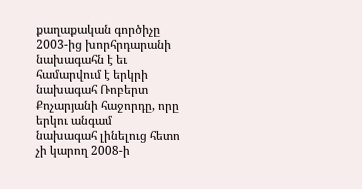քաղաքական գործիչը 2003-ից խորհրդարանի
նախագահն է եւ համարվում է երկրի նախագահ Ռոբերտ Քոչարյանի հաջորդը, որը երկու անգամ
նախագահ լինելուց հետո չի կարող 2008-ի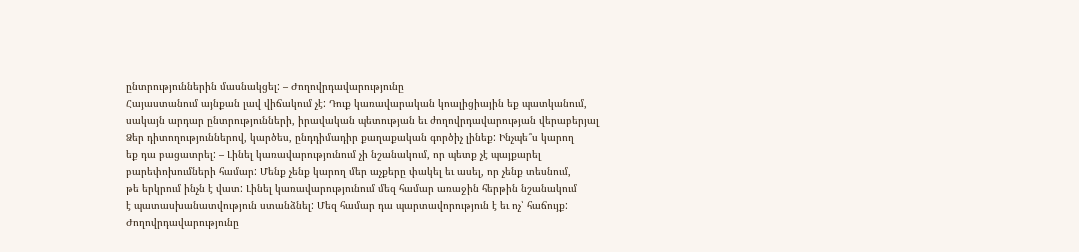ընտրություններին մասնակցել: – Ժողովրդավարությունը
Հայաստանում այնքան լավ վիճակում չէ: Դուք կառավարական կոալիցիային եք պատկանում,
սակայն արդար ընտրությունների, իրավական պետության եւ ժողովրդավարության վերաբերյալ
Ձեր դիտողություններով, կարծես, ընդդիմադիր քաղաքական գործիչ լինեք: Ինչպե՞ս կարող
եք դա բացատրել: – Լինել կառավարությունում չի նշանակում, որ պետք չէ պայքարել
բարեփոխումների համար: Մենք չենք կարող մեր աչքերը փակել եւ ասել, որ չենք տեսնում,
թե երկրում ինչն է վատ: Լինել կառավարությունում մեզ համար առաջին հերթին նշանակում
է պատասխանատվություն ստանձնել: Մեզ համար դա պարտավորություն է եւ ոչ՝ հաճույք:
Ժողովրդավարությունը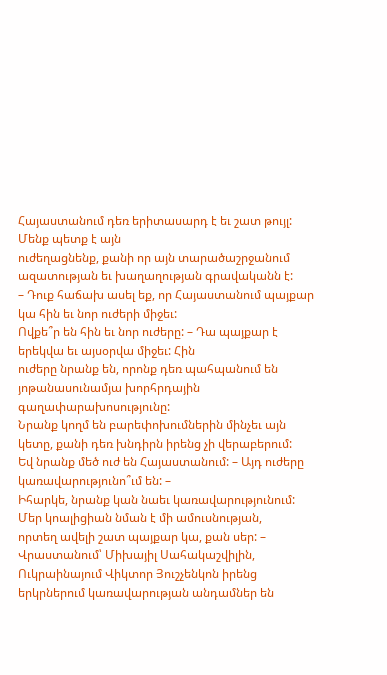Հայաստանում դեռ երիտասարդ է եւ շատ թույլ: Մենք պետք է այն
ուժեղացնենք, քանի որ այն տարածաշրջանում ազատության եւ խաղաղության գրավականն է:
– Դուք հաճախ ասել եք, որ Հայաստանում պայքար կա հին եւ նոր ուժերի միջեւ:
Ովքե՞ր են հին եւ նոր ուժերը: – Դա պայքար է երեկվա եւ այսօրվա միջեւ: Հին
ուժերը նրանք են, որոնք դեռ պահպանում են յոթանասունամյա խորհրդային գաղափարախոսությունը:
Նրանք կողմ են բարեփոխումներին մինչեւ այն կետը, քանի դեռ խնդիրն իրենց չի վերաբերում:
Եվ նրանք մեծ ուժ են Հայաստանում: – Այդ ուժերը կառավարությունո՞ւմ են: –
Իհարկե, նրանք կան նաեւ կառավարությունում: Մեր կոալիցիան նման է մի ամուսնության,
որտեղ ավելի շատ պայքար կա, քան սեր: – Վրաստանում՝ Միխայիլ Սահակաշվիլին,
Ուկրաինայում Վիկտոր Յուշչենկոն իրենց երկրներում կառավարության անդամներ են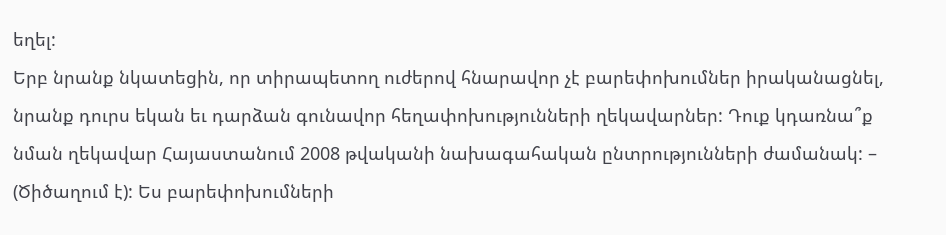եղել:
Երբ նրանք նկատեցին, որ տիրապետող ուժերով հնարավոր չէ բարեփոխումներ իրականացնել,
նրանք դուրս եկան եւ դարձան գունավոր հեղափոխությունների ղեկավարներ: Դուք կդառնա՞ք
նման ղեկավար Հայաստանում 2008 թվականի նախագահական ընտրությունների ժամանակ: –
(Ծիծաղում է): Ես բարեփոխումների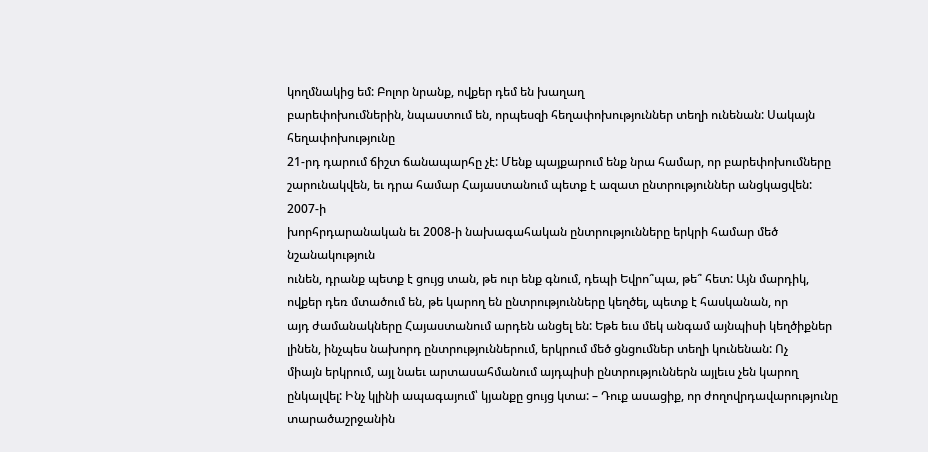կողմնակից եմ: Բոլոր նրանք, ովքեր դեմ են խաղաղ
բարեփոխումներին, նպաստում են, որպեսզի հեղափոխություններ տեղի ունենան: Սակայն հեղափոխությունը
21-րդ դարում ճիշտ ճանապարհը չէ: Մենք պայքարում ենք նրա համար, որ բարեփոխումները
շարունակվեն, եւ դրա համար Հայաստանում պետք է ազատ ընտրություններ անցկացվեն: 2007-ի
խորհրդարանական եւ 2008-ի նախագահական ընտրությունները երկրի համար մեծ նշանակություն
ունեն, դրանք պետք է ցույց տան, թե ուր ենք գնում, դեպի Եվրո՞պա, թե՞ հետ: Այն մարդիկ,
ովքեր դեռ մտածում են, թե կարող են ընտրությունները կեղծել, պետք է հասկանան, որ
այդ ժամանակները Հայաստանում արդեն անցել են: Եթե եւս մեկ անգամ այնպիսի կեղծիքներ
լինեն, ինչպես նախորդ ընտրություններում, երկրում մեծ ցնցումներ տեղի կունենան: Ոչ
միայն երկրում, այլ նաեւ արտասահմանում այդպիսի ընտրություններն այլեւս չեն կարող
ընկալվել: Ինչ կլինի ապագայում՝ կյանքը ցույց կտա: – Դուք ասացիք, որ ժողովրդավարությունը
տարածաշրջանին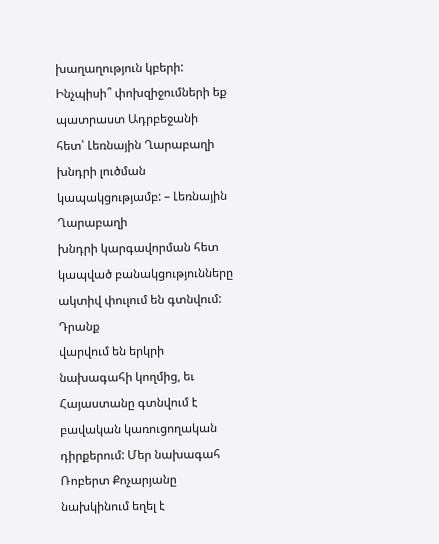խաղաղություն կբերի: Ինչպիսի՞ փոխզիջումների եք պատրաստ Ադրբեջանի
հետ՝ Լեռնային Ղարաբաղի խնդրի լուծման կապակցությամբ: – Լեռնային Ղարաբաղի
խնդրի կարգավորման հետ կապված բանակցությունները ակտիվ փուլում են գտնվում: Դրանք
վարվում են երկրի նախագահի կողմից, եւ Հայաստանը գտնվում է բավական կառուցողական
դիրքերում: Մեր նախագահ Ռոբերտ Քոչարյանը նախկինում եղել է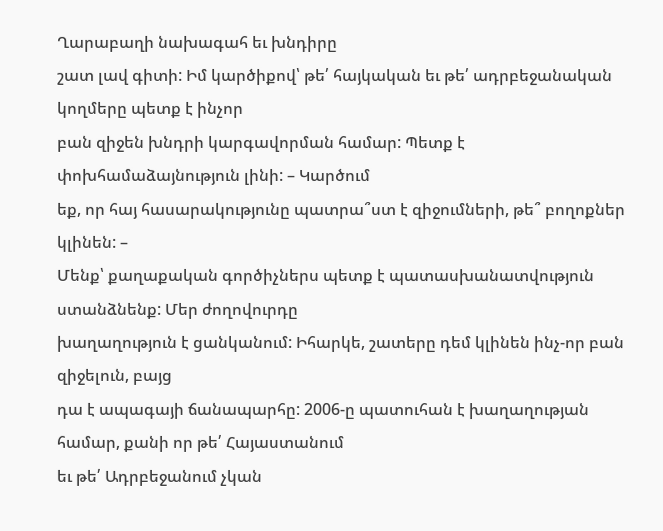Ղարաբաղի նախագահ եւ խնդիրը
շատ լավ գիտի: Իմ կարծիքով՝ թե՛ հայկական եւ թե՛ ադրբեջանական կողմերը պետք է ինչոր
բան զիջեն խնդրի կարգավորման համար: Պետք է փոխհամաձայնություն լինի: – Կարծում
եք, որ հայ հասարակությունը պատրա՞ստ է զիջումների, թե՞ բողոքներ կլինեն: –
Մենք՝ քաղաքական գործիչներս պետք է պատասխանատվություն ստանձնենք: Մեր ժողովուրդը
խաղաղություն է ցանկանում: Իհարկե, շատերը դեմ կլինեն ինչ-որ բան զիջելուն, բայց
դա է ապագայի ճանապարհը: 2006-ը պատուհան է խաղաղության համար, քանի որ թե՛ Հայաստանում
եւ թե՛ Ադրբեջանում չկան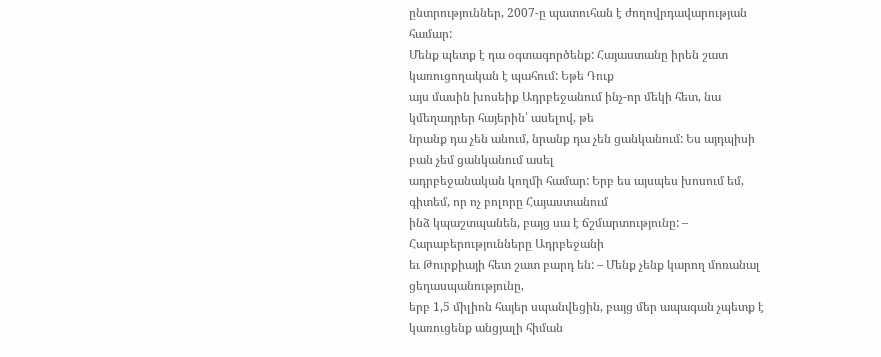ընտրություններ, 2007-ը պատուհան է ժողովրդավարության համար:
Մենք պետք է դա օգտագործենք: Հայաստանը իրեն շատ կառուցողական է պահում: Եթե Դուք
այս մասին խոսեիք Ադրբեջանում ինչ-որ մեկի հետ, նա կմեղադրեր հայերին՝ ասելով, թե
նրանք դա չեն անում, նրանք դա չեն ցանկանում: Ես այդպիսի բան չեմ ցանկանում ասել
ադրբեջանական կողմի համար: Երբ ես այսպես խոսում եմ, գիտեմ, որ ոչ բոլորը Հայաստանում
ինձ կպաշտպանեն, բայց սա է ճշմարտությունը: – Հարաբերությունները Ադրբեջանի
եւ Թուրքիայի հետ շատ բարդ են: – Մենք չենք կարող մոռանալ ցեղասպանությունը,
երբ 1,5 միլիոն հայեր սպանվեցին, բայց մեր ապագան չպետք է կառուցենք անցյալի հիման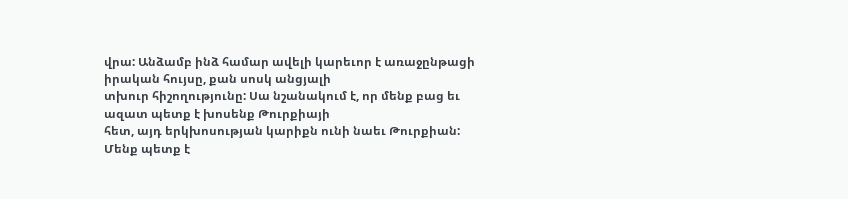վրա: Անձամբ ինձ համար ավելի կարեւոր է առաջընթացի իրական հույսը, քան սոսկ անցյալի
տխուր հիշողությունը: Սա նշանակում է, որ մենք բաց եւ ազատ պետք է խոսենք Թուրքիայի
հետ, այդ երկխոսության կարիքն ունի նաեւ Թուրքիան: Մենք պետք է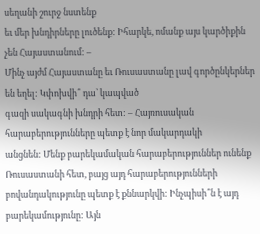սեղանի շուրջ նստենք
եւ մեր խնդիրները լուծենք: Իհարկե, ոմանք այս կարծիքին չեն Հայաստանում: –
Մինչ այժմ Հայաստանը եւ Ռուսաստանը լավ գործընկերներ են եղել: Կփոխվի՞ դա՝ կապված
գազի սակագնի խնդրի հետ: – Հայռուսական հարաբերությունները պետք է նոր մակարդակի
անցնեն: Մենք բարեկամական հարաբերություններ ունենք Ռուսաստանի հետ, բայց այդ հարաբերությունների
բովանդակությունը պետք է քննարկվի: Ինչպիսի՞ն է այդ բարեկամությունը: Այն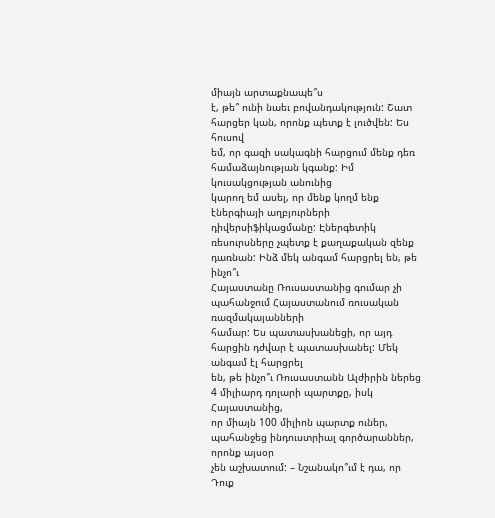միայն արտաքնապե՞ս
է, թե՞ ունի նաեւ բովանդակություն: Շատ հարցեր կան, որոնք պետք է լուծվեն: Ես հուսով
եմ, որ գազի սակագնի հարցում մենք դեռ համաձայնության կգանք: Իմ կուսակցության անունից
կարող եմ ասել, որ մենք կողմ ենք էներգիայի աղբյուրների դիվերսիֆիկացմանը: Էներգետիկ
ռեսուրսները չպետք է քաղաքական զենք դառնան: Ինձ մեկ անգամ հարցրել են, թե ինչո՞ւ
Հայաստանը Ռուսաստանից գումար չի պահանջում Հայաստանում ռուսական ռազմակայանների
համար: Ես պատասխանեցի, որ այդ հարցին դժվար է պատասխանել: Մեկ անգամ էլ հարցրել
են, թե ինչո՞ւ Ռուսաստանն Ալժիրին ներեց 4 միլիարդ դոլարի պարտքը, իսկ Հայաստանից,
որ միայն 100 միլիոն պարտք ուներ, պահանջեց ինդուստրիալ գործարաններ, որոնք այսօր
չեն աշխատում: – Նշանակո՞ւմ է դա, որ Դուք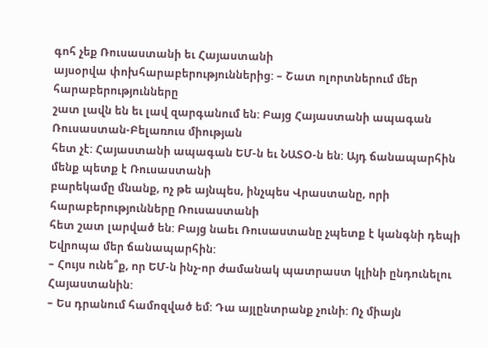գոհ չեք Ռուսաստանի եւ Հայաստանի
այսօրվա փոխհարաբերություններից: – Շատ ոլորտներում մեր հարաբերությունները
շատ լավն են եւ լավ զարգանում են: Բայց Հայաստանի ապագան Ռուսաստան-Բելառուս միության
հետ չէ: Հայաստանի ապագան ԵՄ-ն եւ ՆԱՏՕ-ն են: Այդ ճանապարհին մենք պետք է Ռուսաստանի
բարեկամը մնանք, ոչ թե այնպես, ինչպես Վրաստանը, որի հարաբերությունները Ռուսաստանի
հետ շատ լարված են: Բայց նաեւ Ռուսաստանը չպետք է կանգնի դեպի Եվրոպա մեր ճանապարհին:
– Հույս ունե՞ք, որ ԵՄ-ն ինչ-որ ժամանակ պատրաստ կլինի ընդունելու Հայաստանին:
– Ես դրանում համոզված եմ: Դա այլընտրանք չունի: Ոչ միայն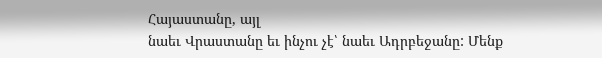Հայաստանը, այլ
նաեւ Վրաստանը եւ ինչու չէ՝ նաեւ Ադրբեջանը: Մենք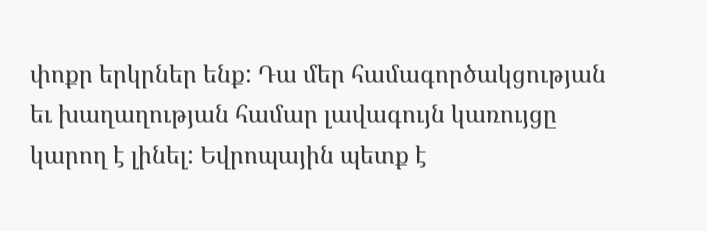փոքր երկրներ ենք: Դա մեր համագործակցության
եւ խաղաղության համար լավագույն կառույցը կարող է լինել: Եվրոպային պետք է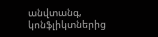անվտանգ,
կոնֆլիկտներից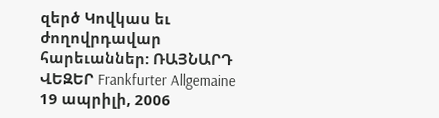զերծ Կովկաս եւ ժողովրդավար հարեւաններ: ՌԱՅՆԱՐԴ
ՎԵԶԵՐ Frankfurter Allgemaine 19 ապրիլի, 2006